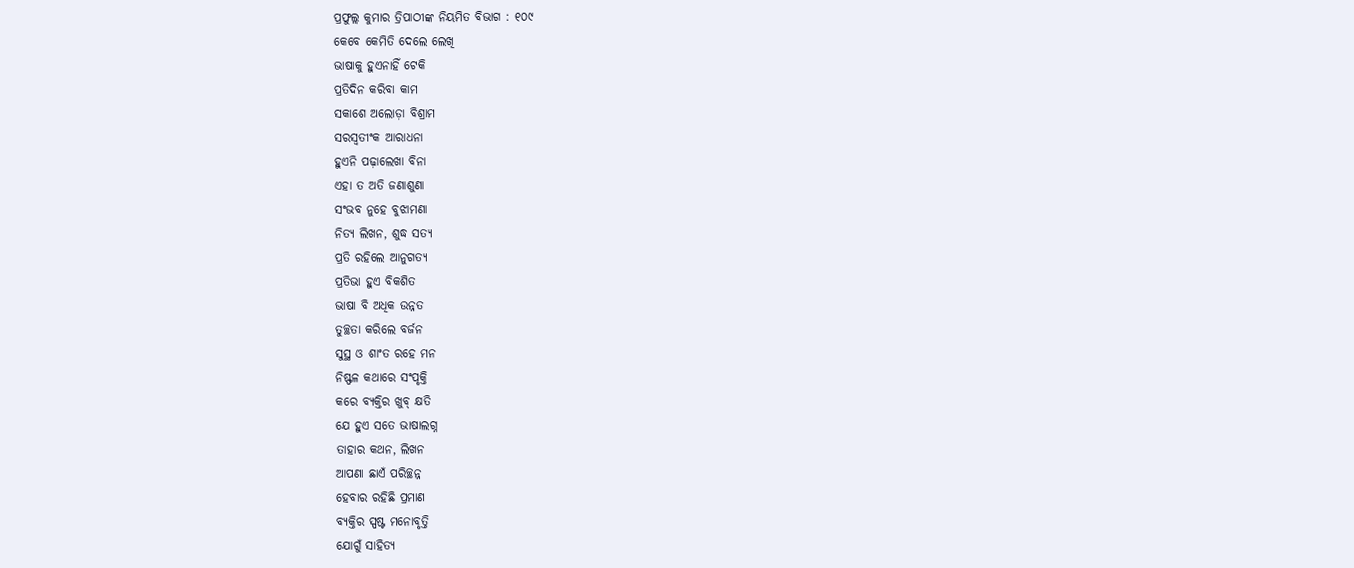ପ୍ରଫୁଲ୍ଲ କୁମାର ତ୍ରିପାଠୀଙ୍କ ନିୟମିତ ବିଭାଗ : ୧୦୯
କେବେ କେମିତି ଦେଲେ ଲେଖି
ଭାଷାକୁ ହୁଏନାହିଁ ଟେକି
ପ୍ରତିଦିନ କରିବା କାମ
ସକାଶେ ଅଲୋଡ଼ା ବିଶ୍ରାମ
ସରସ୍ବତୀଂକ ଆରାଧନା
ହୁଏନି ପଢ଼ାଲେଖା ବିନା
ଏହା ତ ଅତି ଜଣାଶୁଣା
ସଂଭବ ନୁହେ ବୁଝାମଣା
ନିତ୍ୟ ଲିଖନ, ଶୁଦ୍ଧ ସତ୍ୟ
ପ୍ରତି ରହିଲେ ଆନୁଗତ୍ୟ
ପ୍ରତିଭା ହୁଏ ବିକଶିତ
ଭାଷା ବି ଅଧିକ ଉନ୍ନତ
ତୁଚ୍ଛତା କରିଲେ ବର୍ଜନ
ସୁସ୍ଥ ଓ ଶାଂତ ରହେ ମନ
ନିଷ୍ଫଳ କଥାରେ ସଂପୃକ୍ତି
କରେ ବ୍ୟକ୍ତିର ଖୁବ୍ କ୍ଷତି
ଯେ ହୁଏ ସତେ ଭାଷାଲଗ୍ନ
ତାହାର କଥନ, ଲିଖନ
ଆପଣା ଛାଏଁ ପରିଚ୍ଛନ୍ନ
ହେବାର ରହିଛି ପ୍ରମାଣ
ବ୍ୟକ୍ତିର ସ୍ପଷ୍ଟ ମନୋବୃତ୍ତି
ଯୋଗୁଁ ସାହିତ୍ୟ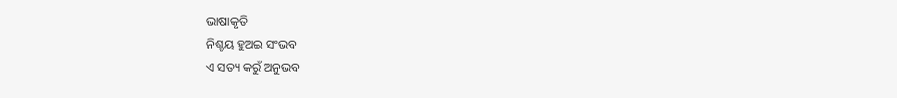ଭାଷାକୃତି
ନିଶ୍ଚୟ ହୁଅଇ ସଂଭବ
ଏ ସତ୍ୟ କରୁଁ ଅନୁଭବ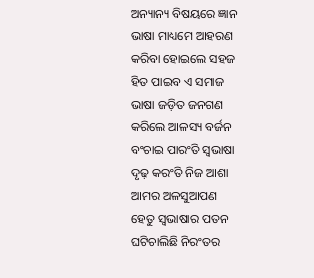ଅନ୍ୟାନ୍ୟ ବିଷୟରେ ଜ୍ଞାନ
ଭାଷା ମାଧ୍ୟମେ ଆହରଣ
କରିବା ହୋଇଲେ ସହଜ
ହିତ ପାଇବ ଏ ସମାଜ
ଭାଷା ଜଡ଼ିତ ଜନଗଣ
କରିଲେ ଆଳସ୍ୟ ବର୍ଜନ
ବଂଚାଇ ପାରଂତି ସ୍ବଭାଷା
ଦୃଢ଼ କରଂତି ନିଜ ଆଶା
ଆମର ଅଳସୁଆପଣ
ହେତୁ ସ୍ବଭାଷାର ପତନ
ଘଟିଚାଲିଛି ନିରଂତର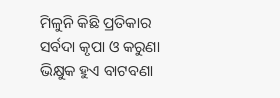ମିଳୁନି କିଛି ପ୍ରତିକାର
ସର୍ବଦା କୃପା ଓ କରୁଣା
ଭିକ୍ଷୁକ ହୁଏ ବାଟବଣା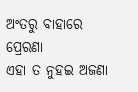ଅଂତରୁ ବାହାରେ ପ୍ରେରଣା
ଏହା ତ ନୁହଇ ଅଜଣା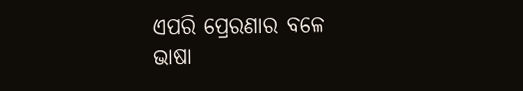ଏପରି ପ୍ରେରଣାର ବଳେ
ଭାଷା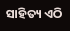ସାହିତ୍ୟ ଏଠି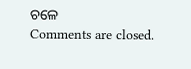ଚଳେ
Comments are closed.